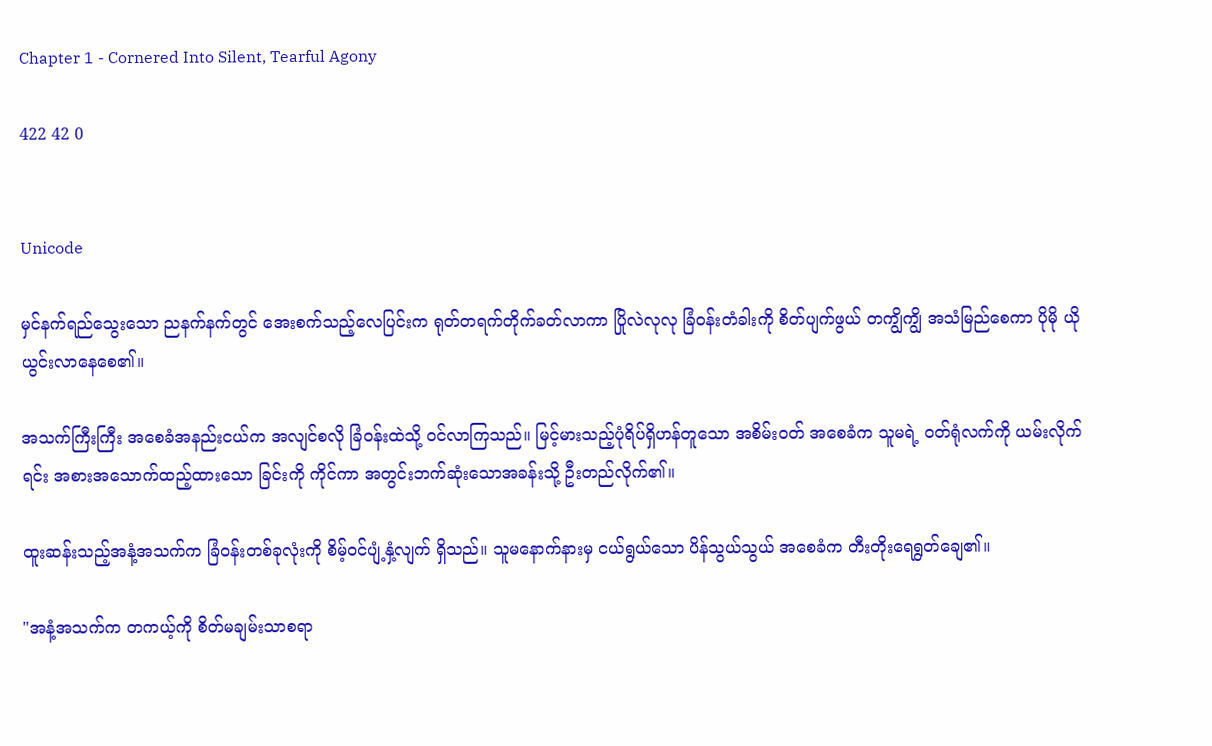Chapter 1 - Cornered Into Silent, Tearful Agony

422 42 0


Unicode

မှင်နက်ရည်သွေးသော ညနက်နက်တွင် အေးစက်သည့်လေပြင်းက ရုတ်တရက်တိုက်ခတ်လာကာ ပြိုလဲလုလု ခြံဝန်းတံခါးကို စိတ်ပျက်ဖွယ် တကျွိကျွိ အသံမြည်စေကာ ပိုမို ယိုယွင်းလာနေစေ၏။

အသက်ကြီးကြီး အစေခံအနည်းငယ်က အလျင်စလို ခြံဝန်းထဲသို့ ဝင်လာကြသည်။ မြင့်မားသည့်ပုံရိပ်ရှိဟန်တူသော အစိမ်းဝတ် အစေခံက သူမရဲ့ ဝတ်ရုံလက်ကို ယမ်းလိုက်ရင်း အစားအသောက်ထည့်ထားသော ခြင်းကို ကိုင်ကာ အတွင်းဘက်ဆုံးသောအခန်းသို့ ဦးတည်လိုက်၏။

ထူးဆန်းသည့်အနံ့အသက်က ခြံဝန်းတစ်ခုလုံးကို စိမ့်ဝင်ပျံ့နှံ့လျက် ရှိသည်။ သူမနောက်နားမှ ငယ်ရွယ်သော ပိန်သွယ်သွယ် အစေခံက တီးတိုးရေရွတ်ချေ၏။

"အနံ့အသက်က တကယ့်ကို စိတ်မချမ်းသာစရာ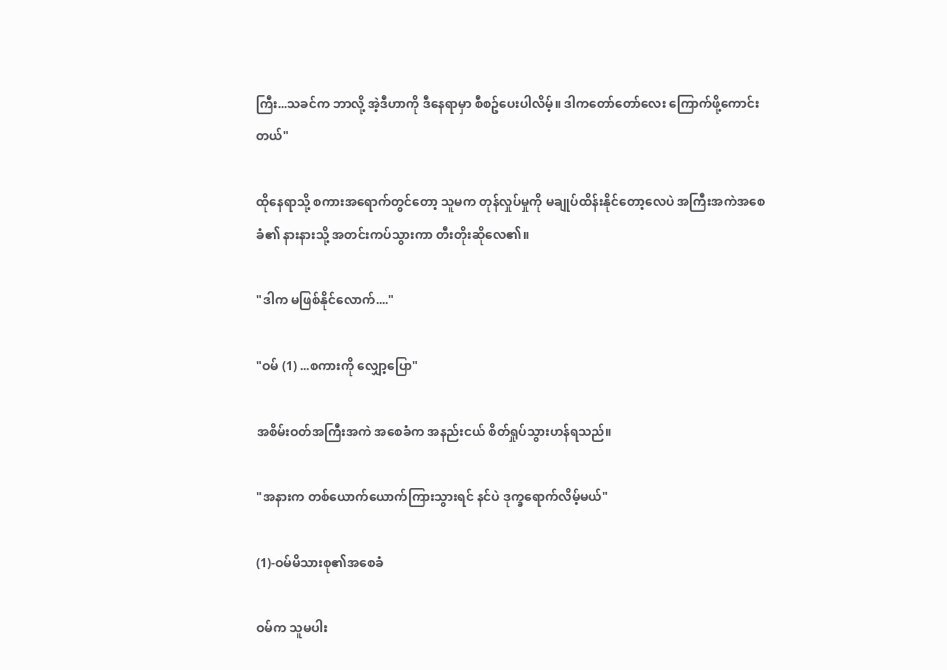ကြီး...သခင်က ဘာလို့ အဲ့ဒီဟာကို ဒီနေရာမှာ စီစဥ်ပေးပါလိမ့်။ ဒါကတော်တော်လေး ကြောက်ဖို့ကောင်းတယ်"

ထိုနေရာသို့ စကားအရောက်တွင်တော့ သူမက တုန်လှုပ်မှုကို မချုပ်ထိန်းနိုင်တော့လေပဲ အကြီးအကဲအစေခံ၏ နားနားသို့ အတင်းကပ်သွားကာ တီးတိုးဆိုလေ၏။

"ဒါက မဖြစ်နိုင်လောက်...."

"ဝမ် (1) ...စကားကို လျှော့ပြော"

အစိမ်းဝတ်အကြီးအကဲ အစေခံက အနည်းငယ် စိတ်ရှုပ်သွားဟန်ရသည်။

"အနားက တစ်ယောက်ယောက်ကြားသွားရင် နင်ပဲ ဒုက္ခရောက်လိမ့်မယ်"

(1)-ဝမ်မိသားစု၏အစေခံ

ဝမ်က သူမပါး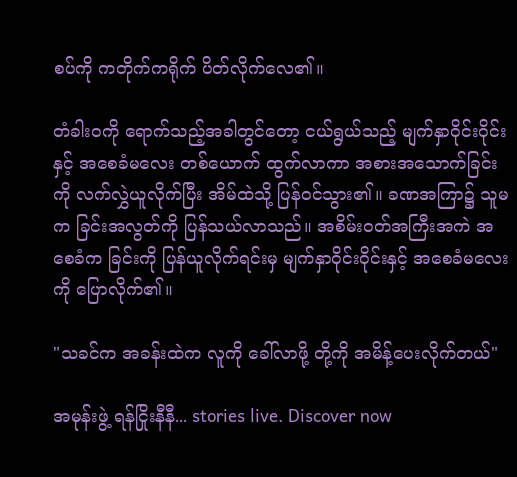စပ်ကို ကတိုက်ကရိုက် ပိတ်လိုက်လေ၏။

တံခါးဝကို ရောက်သည့်အခါတွင်တော့ ငယ်ရွယ်သည့် မျက်နှာဝိုင်းဝိုင်းနှင့် အစေခံမလေး တစ်ယောက် ထွက်လာကာ အစားအသောက်ခြင်းကို လက်လွှဲယူလိုက်ပြီး အိမ်ထဲသို့ ပြန်ဝင်သွား၏။ ခဏအကြာ၌ သူမက ခြင်းအလွတ်ကို ပြန်သယ်လာသည်။ အစိမ်းဝတ်အကြီးအကဲ အစေခံက ခြင်းကို ပြန်ယူလိုက်ရင်းမှ မျက်နှာဝိုင်းဝိုင်းနှင့် အစေခံမလေးကို ပြောလိုက်၏။

"သခင်က အခန်းထဲက လူကို ခေါ်လာဖို့ တို့ကို အမိန့်ပေးလိုက်တယ်"

အမုန်းဖွဲ့ ရန်ငြိုးနီနီ... stories live. Discover now